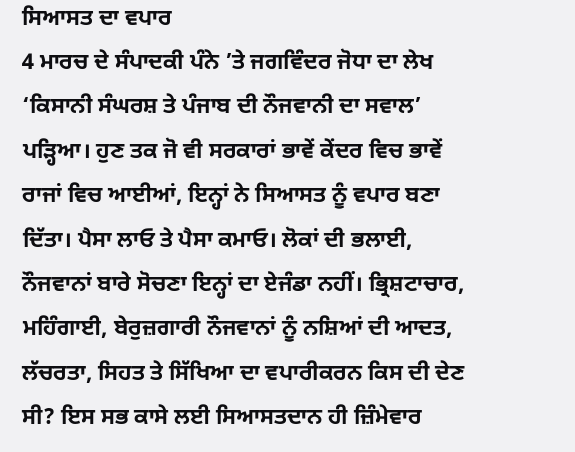ਸਿਆਸਤ ਦਾ ਵਪਾਰ
4 ਮਾਰਚ ਦੇ ਸੰਪਾਦਕੀ ਪੰਨੇ ’ਤੇ ਜਗਵਿੰਦਰ ਜੋਧਾ ਦਾ ਲੇਖ ‘ਕਿਸਾਨੀ ਸੰਘਰਸ਼ ਤੇ ਪੰਜਾਬ ਦੀ ਨੌਜਵਾਨੀ ਦਾ ਸਵਾਲ’ ਪੜ੍ਹਿਆ। ਹੁਣ ਤਕ ਜੋ ਵੀ ਸਰਕਾਰਾਂ ਭਾਵੇਂ ਕੇਂਦਰ ਵਿਚ ਭਾਵੇਂ ਰਾਜਾਂ ਵਿਚ ਆਈਆਂ, ਇਨ੍ਹਾਂ ਨੇ ਸਿਆਸਤ ਨੂੰ ਵਪਾਰ ਬਣਾ ਦਿੱਤਾ। ਪੈਸਾ ਲਾਓ ਤੇ ਪੈਸਾ ਕਮਾਓ। ਲੋਕਾਂ ਦੀ ਭਲਾਈ, ਨੌਜਵਾਨਾਂ ਬਾਰੇ ਸੋਚਣਾ ਇਨ੍ਹਾਂ ਦਾ ਏਜੰਡਾ ਨਹੀਂ। ਭ੍ਰਿਸ਼ਟਾਚਾਰ, ਮਹਿੰਗਾਈ, ਬੇਰੁਜ਼ਗਾਰੀ ਨੌਜਵਾਨਾਂ ਨੂੰ ਨਸ਼ਿਆਂ ਦੀ ਆਦਤ, ਲੱਚਰਤਾ, ਸਿਹਤ ਤੇ ਸਿੱਖਿਆ ਦਾ ਵਪਾਰੀਕਰਨ ਕਿਸ ਦੀ ਦੇਣ ਸੀ? ਇਸ ਸਭ ਕਾਸੇ ਲਈ ਸਿਆਸਤਦਾਨ ਹੀ ਜ਼ਿੰਮੇਵਾਰ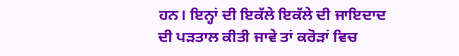ਹਨ। ਇਨ੍ਹਾਂ ਦੀ ਇਕੱਲੇ ਇਕੱਲੇ ਦੀ ਜਾਇਦਾਦ ਦੀ ਪੜਤਾਲ ਕੀਤੀ ਜਾਵੇ ਤਾਂ ਕਰੋੜਾਂ ਵਿਚ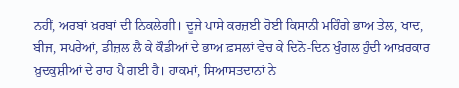ਨਹੀਂ, ਅਰਬਾਂ ਖ਼ਰਬਾਂ ਦੀ ਨਿਕਲੇਗੀ। ਦੂਜੇ ਪਾਸੇ ਕਰਜ਼ਈ ਹੋਈ ਕਿਸਾਨੀ ਮਹਿੰਗੇ ਭਾਅ ਤੇਲ, ਖਾਦ, ਬੀਜ, ਸਪਰੇਆਂ, ਡੀਜ਼ਲ ਲੈ ਕੇ ਕੌਡੀਆਂ ਦੇ ਭਾਅ ਫ਼ਸਲਾਂ ਵੇਚ ਕੇ ਦਿਨੋ-ਦਿਨ ਖੁੰਗਲ ਹੁੰਦੀ ਆਖ਼ਰਕਾਰ ਖ਼ੁਦਕੁਸ਼ੀਆਂ ਦੇ ਰਾਹ ਪੈ ਗਈ ਹੈ। ਹਾਕਮਾਂ, ਸਿਆਸਤਦਾਨਾਂ ਨੇ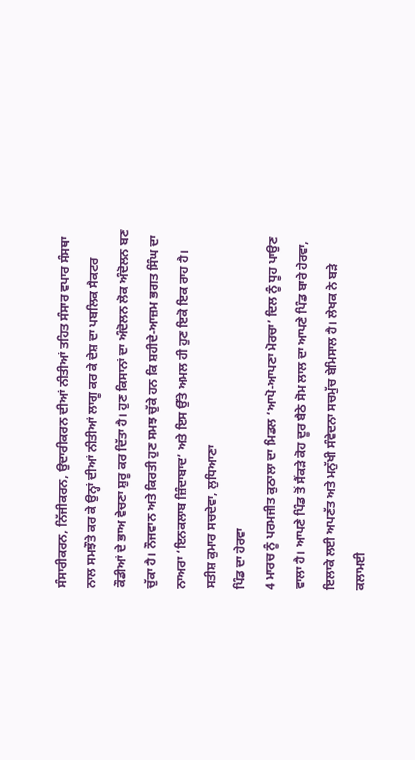ਸੰਸਾਰੀਕਰਨ, ਨਿੱਜੀਕਰਨ, ਉਦਾਰੀਕਰਨ ਦੀਆਂ ਨੀਤੀਆਂ ਤਹਿਤ ਸੰਸਾਰ ਵਪਾਰ ਸੰਸਥਾ ਨਾਲ ਸਮਝੌਤੇ ਕਰ ਕੇ ਉਨ੍ਹਾਂ ਦੀਆਂ ਨੀਤੀਆਂ ਲਾਗੂ ਕਰ ਕੇ ਦੇਸ਼ ਦਾ ਪਬਲਿਕ ਸੈਕਟਰ ਕੌਡੀਆਂ ਦੇ ਭਾਅ ਵੇਚਣਾ ਸ਼ੁਰੂ ਕਰ ਦਿੱਤਾ ਹੈ। ਹੁਣ ਕਿਸਾਨਾਂ ਦਾ ਅੰਦੋਲਨ ਲੋਕ ਅੰਦੋਲਨ ਬਣ ਚੁੱਕਾ ਹੈ। ਨੌਜਵਾਨ ਅਤੇ ਕਿਰਤੀ ਹੁਣ ਸਮਝ ਚੁੱਕੇ ਹਨ ਕਿ ਸ਼ਹੀਦੇ-ਆਜ਼ਮ ਭਗਤ ਸਿੰਘ ਦਾ ਨਾਅਰਾ ‘ਇਨਕਲਾਬ ਜ਼ਿੰਦਾਬਾਦ’ ਅਤੇ ਇਸ ਉੱਤੇ ਅਮਲ ਹੀ ਹੁਣ ਇਕੋ ਇਕ ਰਾਹ ਹੈ।
ਸਤੀਸ਼ ਕੁਮਾਰ ਸਚਦੇਵਾ, ਲੁਧਿਆਣਾ
ਪਿੰਡ ਦਾ ਹੇਰਵਾ
4 ਮਾਰਚ ਨੂੰ ਪਰਮਜੀਤ ਕੁਠਾਲਾ ਦਾ ਮਿਡਲ ‘ਆਪੋ-ਆਪਣਾ ਮੋਰਚਾ’ ਦਿਲ ਨੂੰ ਧੂਹ ਪਾਉਣ ਵਾਲਾ ਹੈ। ਆਪਣੇ ਪਿੰਡ ਤੋਂ ਸੈਂਕੜੇ ਕੋਹ ਦੂਰ ਬੈਠੇ ਸੋਮ ਲਾਲ ਦਾ ਆਪਣੇ ਪਿੰਡ ਬਾਰੇ ਹੇਰਵਾ, ਇਲਾਕੇ ਲਈ ਅਪਣੱਤ ਅਤੇ ਮਨੁੱਖੀ ਸੰਵੇਦਨਾ ਸਚਮੁੱਚ ਬੇਮਿਸਾਲ ਹੈ। ਲੇਖਕ ਨੇ ਬੜੇ ਕਲਾਮਈ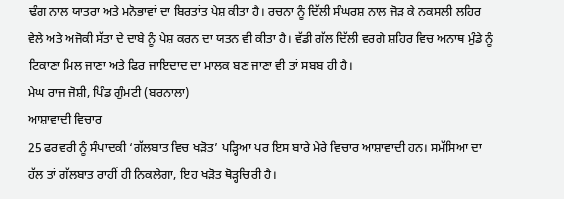ਢੰਗ ਨਾਲ ਯਾਤਰਾ ਅਤੇ ਮਨੋਭਾਵਾਂ ਦਾ ਬਿਰਤਾਂਤ ਪੇਸ਼ ਕੀਤਾ ਹੈ। ਰਚਨਾ ਨੂੰ ਦਿੱਲੀ ਸੰਘਰਸ਼ ਨਾਲ ਜੋੜ ਕੇ ਨਕਸਲੀ ਲਹਿਰ ਵੇਲੇ ਅਤੇ ਅਜੋਕੀ ਸੱਤਾ ਦੇ ਦਾਬੇ ਨੂੰ ਪੇਸ਼ ਕਰਨ ਦਾ ਯਤਨ ਵੀ ਕੀਤਾ ਹੈ। ਵੱਡੀ ਗੱਲ ਦਿੱਲੀ ਵਰਗੇ ਸ਼ਹਿਰ ਵਿਚ ਅਨਾਥ ਮੁੰਡੇ ਨੂੰ ਟਿਕਾਣਾ ਮਿਲ ਜਾਣਾ ਅਤੇ ਫਿਰ ਜਾਇਦਾਦ ਦਾ ਮਾਲਕ ਬਣ ਜਾਣਾ ਵੀ ਤਾਂ ਸਬਬ ਹੀ ਹੈ।
ਮੇਘ ਰਾਜ ਜੋਸ਼ੀ, ਪਿੰਡ ਗੁੰਮਟੀ (ਬਰਨਾਲਾ)
ਆਸ਼ਾਵਾਦੀ ਵਿਚਾਰ
25 ਫਰਵਰੀ ਨੂੰ ਸੰਪਾਦਕੀ ‘ਗੱਲਬਾਤ ਵਿਚ ਖੜੋਤ’ ਪੜ੍ਹਿਆ ਪਰ ਇਸ ਬਾਰੇ ਮੇਰੇ ਵਿਚਾਰ ਆਸ਼ਾਵਾਦੀ ਹਨ। ਸਮੱਸਿਆ ਦਾ ਹੱਲ ਤਾਂ ਗੱਲਬਾਤ ਰਾਹੀਂ ਹੀ ਨਿਕਲੇਗਾ, ਇਹ ਖੜੋਤ ਥੋੜ੍ਹਚਿਰੀ ਹੈ।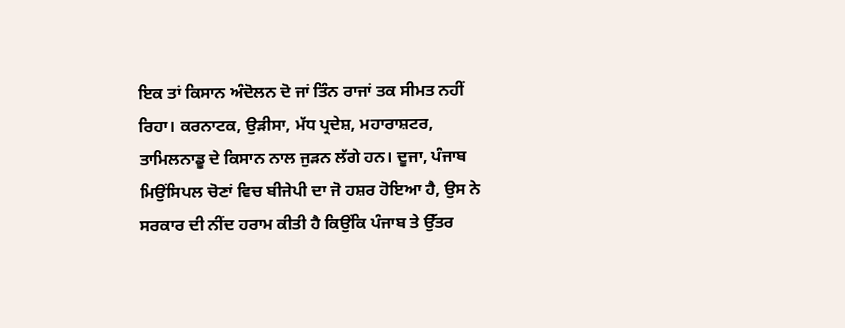ਇਕ ਤਾਂ ਕਿਸਾਨ ਅੰਦੋਲਨ ਦੋ ਜਾਂ ਤਿੰਨ ਰਾਜਾਂ ਤਕ ਸੀਮਤ ਨਹੀਂ ਰਿਹਾ। ਕਰਨਾਟਕ, ਉੜੀਸਾ, ਮੱਧ ਪ੍ਰਦੇਸ਼, ਮਹਾਰਾਸ਼ਟਰ, ਤਾਮਿਲਨਾਡੂ ਦੇ ਕਿਸਾਨ ਨਾਲ ਜੁੜਨ ਲੱਗੇ ਹਨ। ਦੂਜਾ, ਪੰਜਾਬ ਮਿਉਂਸਿਪਲ ਚੋਣਾਂ ਵਿਚ ਬੀਜੇਪੀ ਦਾ ਜੋ ਹਸ਼ਰ ਹੋਇਆ ਹੈ, ਉਸ ਨੇ ਸਰਕਾਰ ਦੀ ਨੀਂਦ ਹਰਾਮ ਕੀਤੀ ਹੈ ਕਿਉਂਕਿ ਪੰਜਾਬ ਤੇ ਉੱਤਰ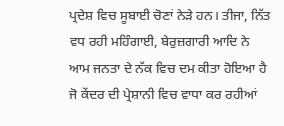ਪ੍ਰਦੇਸ਼ ਵਿਚ ਸੂਬਾਈ ਚੋਣਾਂ ਨੇੜੇ ਹਨ। ਤੀਜਾ, ਨਿੱਤ ਵਧ ਰਹੀ ਮਹਿੰਗਾਈ, ਬੇਰੁਜ਼ਗਾਰੀ ਆਦਿ ਨੇ ਆਮ ਜਨਤਾ ਦੇ ਨੱਕ ਵਿਚ ਦਮ ਕੀਤਾ ਹੋਇਆ ਹੈ ਜੋ ਕੇਂਦਰ ਦੀ ਪ੍ਰੇਸ਼ਾਨੀ ਵਿਚ ਵਾਧਾ ਕਰ ਰਹੀਆਂ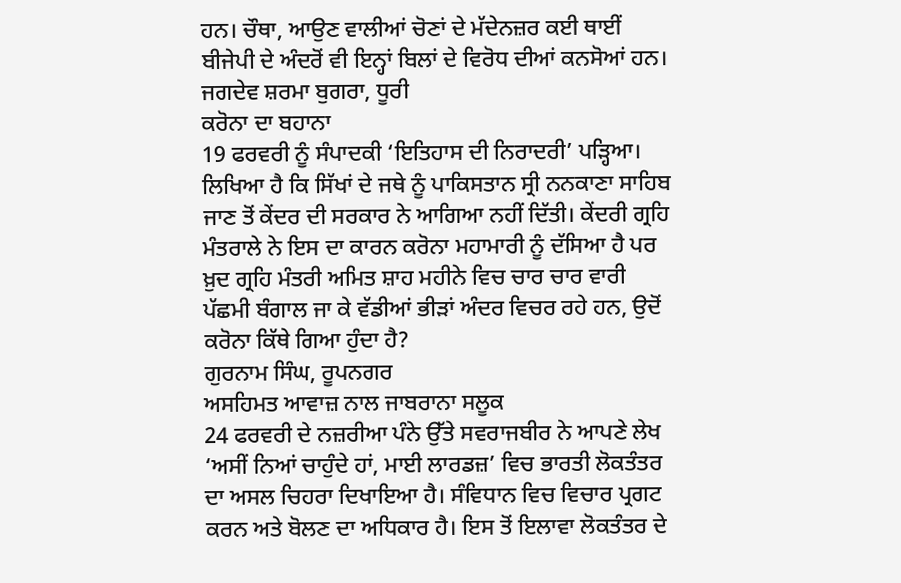ਹਨ। ਚੌਥਾ, ਆਉਣ ਵਾਲੀਆਂ ਚੋਣਾਂ ਦੇ ਮੱਦੇਨਜ਼ਰ ਕਈ ਥਾਈਂ ਬੀਜੇਪੀ ਦੇ ਅੰਦਰੋਂ ਵੀ ਇਨ੍ਹਾਂ ਬਿਲਾਂ ਦੇ ਵਿਰੋਧ ਦੀਆਂ ਕਨਸੋਆਂ ਹਨ।
ਜਗਦੇਵ ਸ਼ਰਮਾ ਬੁਗਰਾ, ਧੂਰੀ
ਕਰੋਨਾ ਦਾ ਬਹਾਨਾ
19 ਫਰਵਰੀ ਨੂੰ ਸੰਪਾਦਕੀ ‘ਇਤਿਹਾਸ ਦੀ ਨਿਰਾਦਰੀ’ ਪੜ੍ਹਿਆ। ਲਿਖਿਆ ਹੈ ਕਿ ਸਿੱਖਾਂ ਦੇ ਜਥੇ ਨੂੰ ਪਾਕਿਸਤਾਨ ਸ੍ਰੀ ਨਨਕਾਣਾ ਸਾਹਿਬ ਜਾਣ ਤੋਂ ਕੇਂਦਰ ਦੀ ਸਰਕਾਰ ਨੇ ਆਗਿਆ ਨਹੀਂ ਦਿੱਤੀ। ਕੇਂਦਰੀ ਗ੍ਰਹਿ ਮੰਤਰਾਲੇ ਨੇ ਇਸ ਦਾ ਕਾਰਨ ਕਰੋਨਾ ਮਹਾਮਾਰੀ ਨੂੰ ਦੱਸਿਆ ਹੈ ਪਰ ਖ਼ੁਦ ਗ੍ਰਹਿ ਮੰਤਰੀ ਅਮਿਤ ਸ਼ਾਹ ਮਹੀਨੇ ਵਿਚ ਚਾਰ ਚਾਰ ਵਾਰੀ ਪੱਛਮੀ ਬੰਗਾਲ ਜਾ ਕੇ ਵੱਡੀਆਂ ਭੀੜਾਂ ਅੰਦਰ ਵਿਚਰ ਰਹੇ ਹਨ, ਉਦੋਂ ਕਰੋਨਾ ਕਿੱਥੇ ਗਿਆ ਹੁੰਦਾ ਹੈ?
ਗੁਰਨਾਮ ਸਿੰਘ, ਰੂਪਨਗਰ
ਅਸਹਿਮਤ ਆਵਾਜ਼ ਨਾਲ ਜਾਬਰਾਨਾ ਸਲੂਕ
24 ਫਰਵਰੀ ਦੇ ਨਜ਼ਰੀਆ ਪੰਨੇ ਉੱਤੇ ਸਵਰਾਜਬੀਰ ਨੇ ਆਪਣੇ ਲੇਖ ‘ਅਸੀਂ ਨਿਆਂ ਚਾਹੁੰਦੇ ਹਾਂ, ਮਾਈ ਲਾਰਡਜ਼’ ਵਿਚ ਭਾਰਤੀ ਲੋਕਤੰਤਰ ਦਾ ਅਸਲ ਚਿਹਰਾ ਦਿਖਾਇਆ ਹੈ। ਸੰਵਿਧਾਨ ਵਿਚ ਵਿਚਾਰ ਪ੍ਰਗਟ ਕਰਨ ਅਤੇ ਬੋਲਣ ਦਾ ਅਧਿਕਾਰ ਹੈ। ਇਸ ਤੋਂ ਇਲਾਵਾ ਲੋਕਤੰਤਰ ਦੇ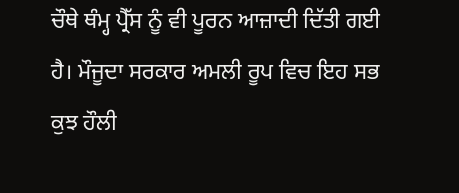ਚੌਥੇ ਥੰਮ੍ਹ ਪ੍ਰੈੱਸ ਨੂੰ ਵੀ ਪੂਰਨ ਆਜ਼ਾਦੀ ਦਿੱਤੀ ਗਈ ਹੈ। ਮੌਜੂਦਾ ਸਰਕਾਰ ਅਮਲੀ ਰੂਪ ਵਿਚ ਇਹ ਸਭ ਕੁਝ ਹੌਲੀ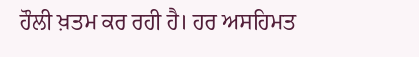ਹੌਲੀ ਖ਼ਤਮ ਕਰ ਰਹੀ ਹੈ। ਹਰ ਅਸਹਿਮਤ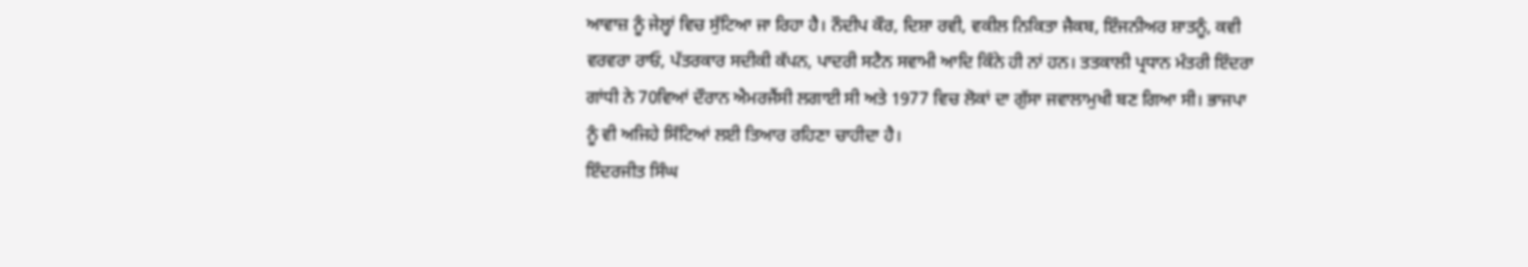ਆਵਾਜ਼ ਨੂੰ ਜੇਲ੍ਹਾਂ ਵਿਚ ਸੁੱਟਿਆ ਜਾ ਰਿਹਾ ਹੈ। ਨੌਦੀਪ ਕੌਰ, ਦਿਸ਼ਾ ਰਵੀ, ਵਕੀਲ ਨਿਕਿਤਾ ਜੈਕਬ, ਇੰਜਨੀਅਰ ਸ਼ਾਤਨੂੰ, ਕਵੀ ਵਰਵਰਾ ਰਾਓ, ਪੱਤਰਕਾਰ ਸਦੀਕੀ ਕੱਪਨ, ਪਾਦਰੀ ਸਟੈਨ ਸਵਾਮੀ ਆਦਿ ਕਿੰਨੇ ਹੀ ਨਾਂ ਹਨ। ਤਤਕਾਲੀ ਪ੍ਰਧਾਨ ਮੰਤਰੀ ਇੰਦਰਾ ਗਾਂਧੀ ਨੇ 70ਵਿਆਂ ਦੌਰਾਨ ਐਮਰਜੈਂਸੀ ਲਗਾਈ ਸੀ ਅਤੇ 1977 ਵਿਚ ਲੋਕਾਂ ਦਾ ਗੁੱਸਾ ਜਵਾਲਾਮੁਖੀ ਬਣ ਗਿਆ ਸੀ। ਭਾਜਪਾ ਨੂੰ ਵੀ ਅਜਿਹੇ ਸਿੱਟਿਆਂ ਲਈ ਤਿਆਰ ਰਹਿਣਾ ਚਾਹੀਦਾ ਹੈ।
ਇੰਦਰਜੀਤ ਸਿੰਘ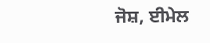ਜੋਸ਼, ਈਮੇਲ